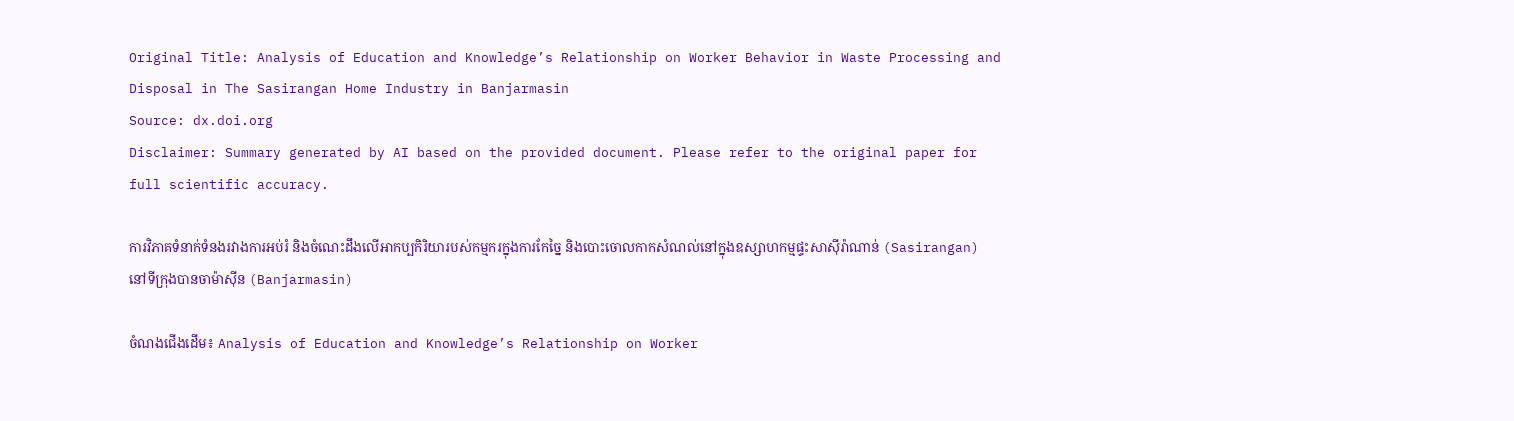Original Title: Analysis of Education and Knowledge’s Relationship on Worker Behavior in Waste Processing and Disposal in The Sasirangan Home Industry in Banjarmasin
Source: dx.doi.org
Disclaimer: Summary generated by AI based on the provided document. Please refer to the original paper for full scientific accuracy.

ការវិភាគទំនាក់ទំនងរវាងការអប់រំ និងចំណេះដឹងលើអាកប្បកិរិយារបស់កម្មករក្នុងការកែច្នៃ និងបោះចោលកាកសំណល់នៅក្នុងឧស្សាហកម្មផ្ទះសាស៊ីរ៉ាណាន់ (Sasirangan) នៅទីក្រុងបានចាម៉ាស៊ីន (Banjarmasin)

ចំណងជើងដើម៖ Analysis of Education and Knowledge’s Relationship on Worker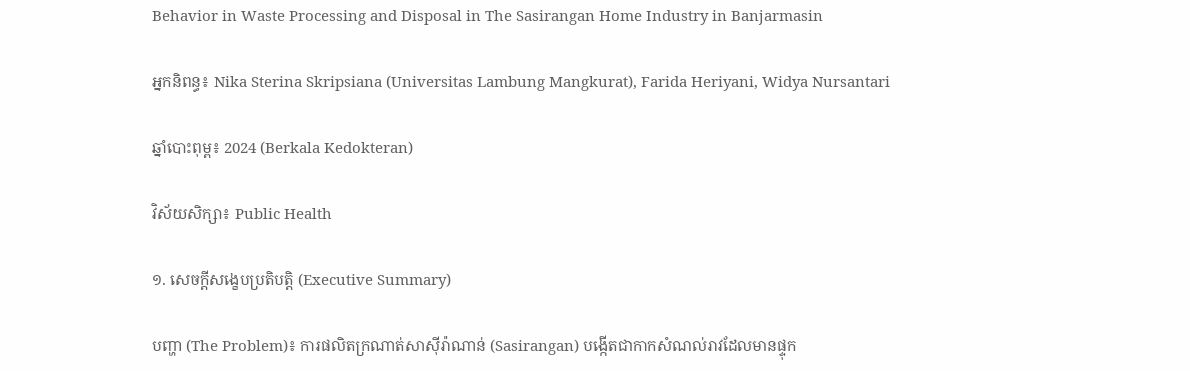Behavior in Waste Processing and Disposal in The Sasirangan Home Industry in Banjarmasin

អ្នកនិពន្ធ៖ Nika Sterina Skripsiana (Universitas Lambung Mangkurat), Farida Heriyani, Widya Nursantari

ឆ្នាំបោះពុម្ព៖ 2024 (Berkala Kedokteran)

វិស័យសិក្សា៖ Public Health

១. សេចក្តីសង្ខេបប្រតិបត្តិ (Executive Summary)

បញ្ហា (The Problem)៖ ការផលិតក្រណាត់សាស៊ីរ៉ាណាន់ (Sasirangan) បង្កើតជាកាកសំណល់រាវដែលមានផ្ទុក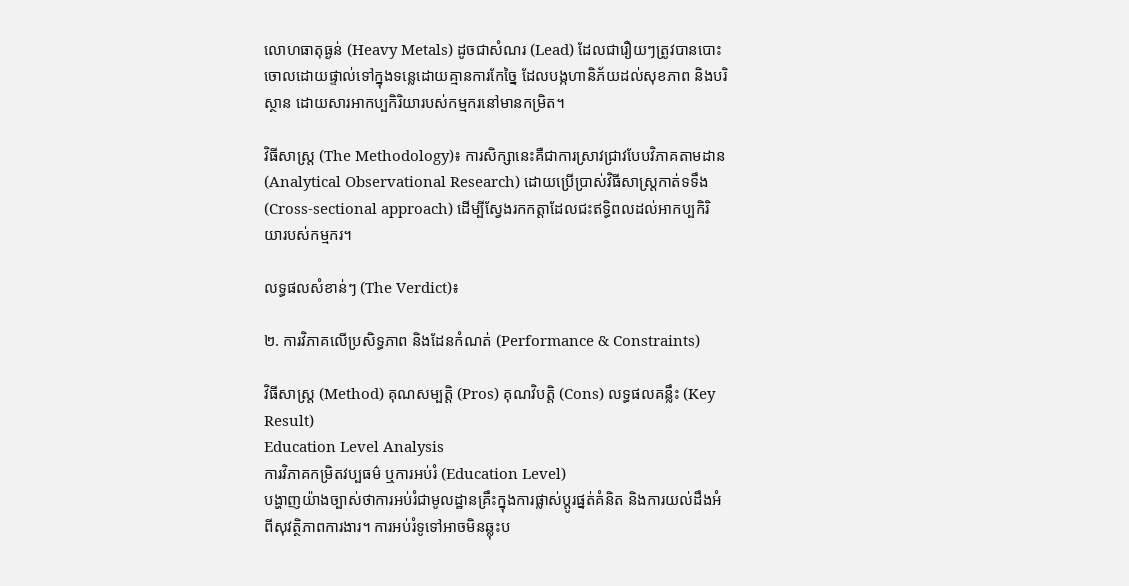លោហធាតុធ្ងន់ (Heavy Metals) ដូចជាសំណរ (Lead) ដែលជារឿយៗត្រូវបានបោះចោលដោយផ្ទាល់ទៅក្នុងទន្លេដោយគ្មានការកែច្នៃ ដែលបង្កហានិភ័យដល់សុខភាព និងបរិស្ថាន ដោយសារអាកប្បកិរិយារបស់កម្មករនៅមានកម្រិត។

វិធីសាស្ត្រ (The Methodology)៖ ការសិក្សានេះគឺជាការស្រាវជ្រាវបែបវិភាគតាមដាន (Analytical Observational Research) ដោយប្រើប្រាស់វិធីសាស្រ្តកាត់ទទឹង (Cross-sectional approach) ដើម្បីស្វែងរកកត្តាដែលជះឥទ្ធិពលដល់អាកប្បកិរិយារបស់កម្មករ។

លទ្ធផលសំខាន់ៗ (The Verdict)៖

២. ការវិភាគលើប្រសិទ្ធភាព និងដែនកំណត់ (Performance & Constraints)

វិធីសាស្ត្រ (Method) គុណសម្បត្តិ (Pros) គុណវិបត្តិ (Cons) លទ្ធផលគន្លឹះ (Key Result)
Education Level Analysis
ការវិភាគកម្រិតវប្បធម៌ ឬការអប់រំ (Education Level)
បង្ហាញយ៉ាងច្បាស់ថាការអប់រំជាមូលដ្ឋានគ្រឹះក្នុងការផ្លាស់ប្តូរផ្នត់គំនិត និងការយល់ដឹងអំពីសុវត្ថិភាពការងារ។ ការអប់រំទូទៅអាចមិនឆ្លុះប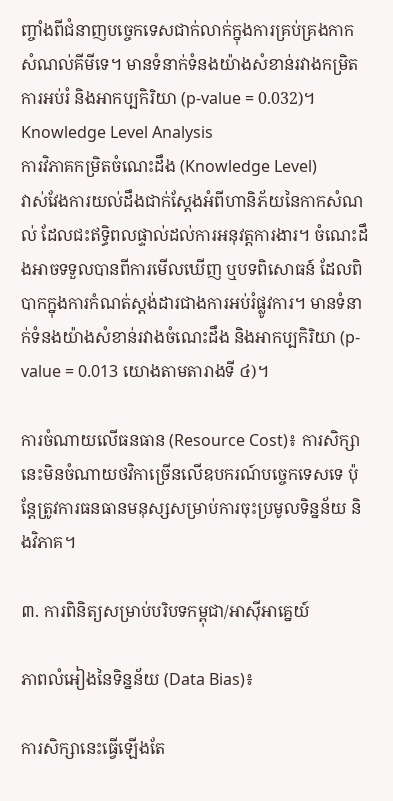ញ្ចាំងពីជំនាញបច្ចេកទេសជាក់លាក់ក្នុងការគ្រប់គ្រងកាកសំណល់គីមីទេ។ មានទំនាក់ទំនងយ៉ាងសំខាន់រវាងកម្រិតការអប់រំ និងអាកប្បកិរិយា (p-value = 0.032)។
Knowledge Level Analysis
ការវិភាគកម្រិតចំណេះដឹង (Knowledge Level)
វាស់វែងការយល់ដឹងជាក់ស្តែងអំពីហានិភ័យនៃកាកសំណល់ ដែលជះឥទ្ធិពលផ្ទាល់ដល់ការអនុវត្តការងារ។ ចំណេះដឹងអាចទទួលបានពីការមើលឃើញ ឬបទពិសោធន៍ ដែលពិបាកក្នុងការកំណត់ស្តង់ដារជាងការអប់រំផ្លូវការ។ មានទំនាក់ទំនងយ៉ាងសំខាន់រវាងចំណេះដឹង និងអាកប្បកិរិយា (p-value = 0.013 យោងតាមតារាងទី ៤)។

ការចំណាយលើធនធាន (Resource Cost)៖ ការសិក្សានេះមិនចំណាយថវិកាច្រើនលើឧបករណ៍បច្ចេកទេសទេ ប៉ុន្តែត្រូវការធនធានមនុស្សសម្រាប់ការចុះប្រមូលទិន្នន័យ និងវិភាគ។

៣. ការពិនិត្យសម្រាប់បរិបទកម្ពុជា/អាស៊ីអាគ្នេយ៍

ភាពលំអៀងនៃទិន្នន័យ (Data Bias)៖

ការសិក្សានេះធ្វើឡើងតែ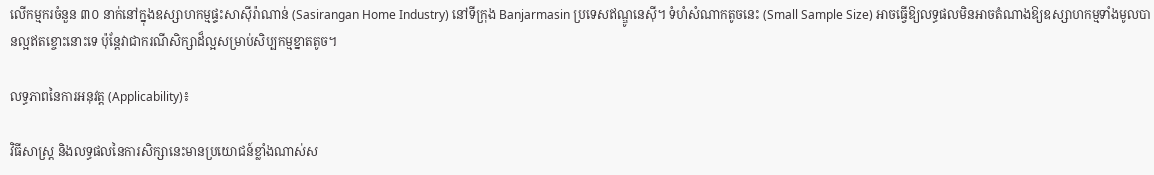លើកម្មករចំនួន ៣០ នាក់នៅក្នុងឧស្សាហកម្មផ្ទះសាស៊ីរ៉ាណាន់ (Sasirangan Home Industry) នៅទីក្រុង Banjarmasin ប្រទេសឥណ្ឌូនេស៊ី។ ទំហំសំណាកតូចនេះ (Small Sample Size) អាចធ្វើឱ្យលទ្ធផលមិនអាចតំណាងឱ្យឧស្សាហកម្មទាំងមូលបានល្អឥតខ្ចោះនោះទេ ប៉ុន្តែវាជាករណីសិក្សាដ៏ល្អសម្រាប់សិប្បកម្មខ្នាតតូច។

លទ្ធភាពនៃការអនុវត្ត (Applicability)៖

វិធីសាស្រ្ត និងលទ្ធផលនៃការសិក្សានេះមានប្រយោជន៍ខ្លាំងណាស់ស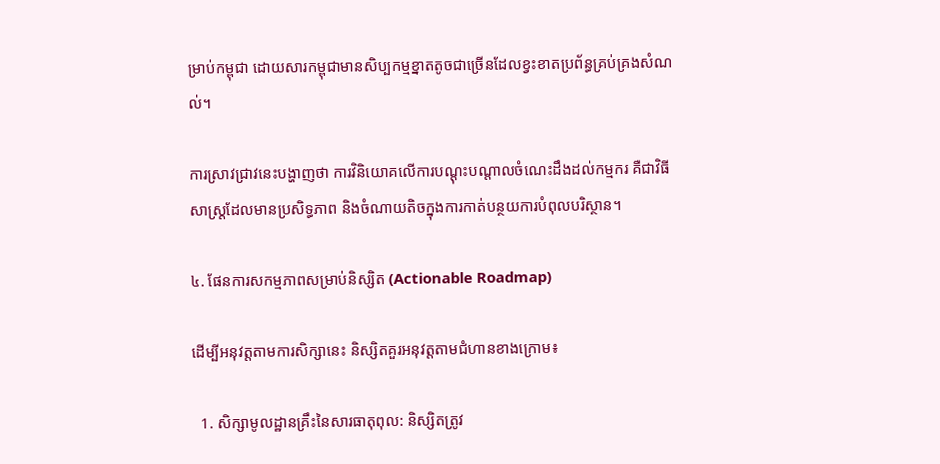ម្រាប់កម្ពុជា ដោយសារកម្ពុជាមានសិប្បកម្មខ្នាតតូចជាច្រើនដែលខ្វះខាតប្រព័ន្ធគ្រប់គ្រងសំណល់។

ការស្រាវជ្រាវនេះបង្ហាញថា ការវិនិយោគលើការបណ្តុះបណ្តាលចំណេះដឹងដល់កម្មករ គឺជាវិធីសាស្រ្តដែលមានប្រសិទ្ធភាព និងចំណាយតិចក្នុងការកាត់បន្ថយការបំពុលបរិស្ថាន។

៤. ផែនការសកម្មភាពសម្រាប់និស្សិត (Actionable Roadmap)

ដើម្បីអនុវត្តតាមការសិក្សានេះ និស្សិតគួរអនុវត្តតាមជំហានខាងក្រោម៖

  1. សិក្សាមូលដ្ឋានគ្រឹះនៃសារធាតុពុល: និស្សិតត្រូវ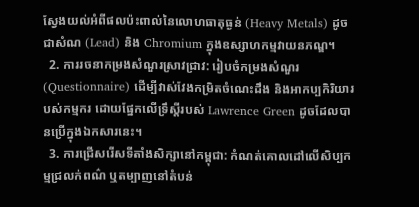ស្វែងយល់អំពីផលប៉ះពាល់នៃលោហធាតុធ្ងន់ (Heavy Metals) ដូចជាសំណ (Lead) និង Chromium ក្នុងឧស្សាហកម្មវាយនភណ្ឌ។
  2. ការរចនាកម្រងសំណួរស្រាវជ្រាវ: រៀបចំកម្រងសំណួរ (Questionnaire) ដើម្បីវាស់វែងកម្រិតចំណេះដឹង និងអាកប្បកិរិយារបស់កម្មករ ដោយផ្នែកលើទ្រឹស្តីរបស់ Lawrence Green ដូចដែលបានប្រើក្នុងឯកសារនេះ។
  3. ការជ្រើសរើសទីតាំងសិក្សានៅកម្ពុជា: កំណត់គោលដៅលើសិប្បកម្មជ្រលក់ពណ៌ ឬតម្បាញនៅតំបន់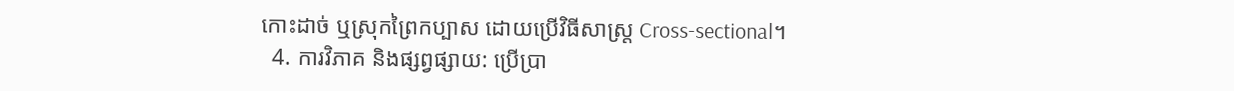កោះដាច់ ឬស្រុកព្រៃកប្បាស ដោយប្រើវិធីសាស្រ្ត Cross-sectional។
  4. ការវិភាគ និងផ្សព្វផ្សាយ: ប្រើប្រា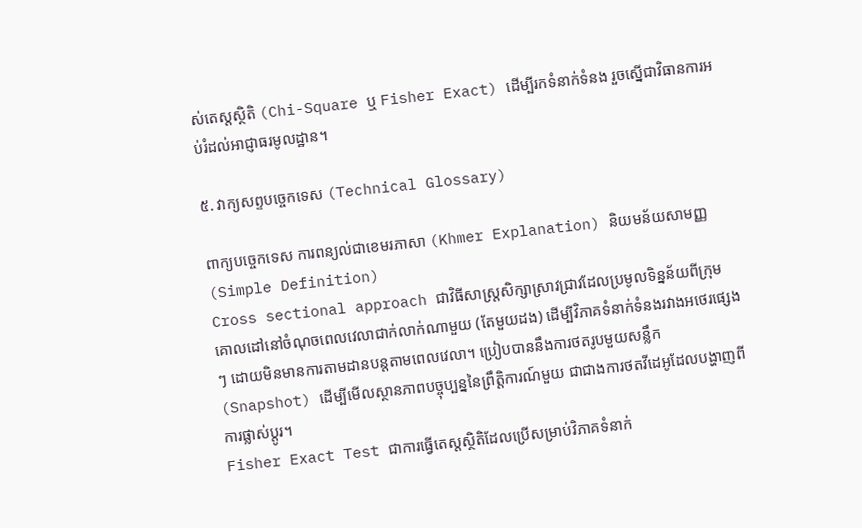ស់តេស្តស្ថិតិ (Chi-Square ឬ Fisher Exact) ដើម្បីរកទំនាក់ទំនង រួចស្នើជាវិធានការអប់រំដល់អាជ្ញាធរមូលដ្ឋាន។

៥. វាក្យសព្ទបច្ចេកទេស (Technical Glossary)

ពាក្យបច្ចេកទេស ការពន្យល់ជាខេមរភាសា (Khmer Explanation) និយមន័យសាមញ្ញ (Simple Definition)
Cross sectional approach ជាវិធីសាស្រ្តសិក្សាស្រាវជ្រាវដែលប្រមូលទិន្នន័យពីក្រុមគោលដៅនៅចំណុចពេលវេលាជាក់លាក់ណាមួយ (តែមួយដង) ដើម្បីវិភាគទំនាក់ទំនងរវាងអថេរផ្សេងៗ ដោយមិនមានការតាមដានបន្តតាមពេលវេលា។ ប្រៀបបាននឹងការថតរូបមួយសន្លឹក (Snapshot) ដើម្បីមើលស្ថានភាពបច្ចុប្បន្ននៃព្រឹត្តិការណ៍មួយ ជាជាងការថតវីដេអូដែលបង្ហាញពីការផ្លាស់ប្តូរ។
Fisher Exact Test ជាការធ្វើតេស្តស្ថិតិដែលប្រើសម្រាប់វិភាគទំនាក់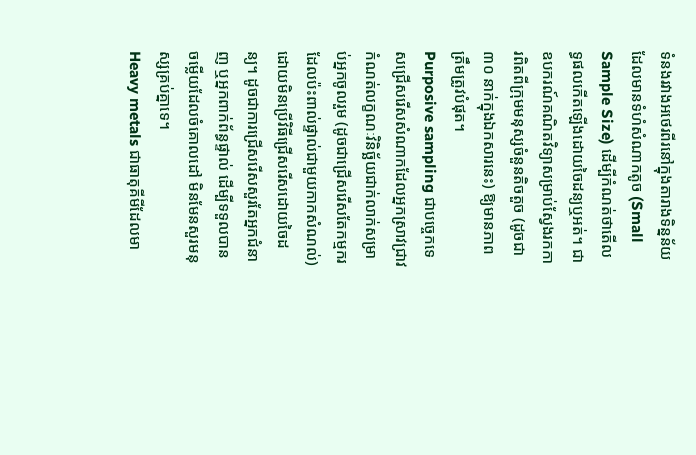ទំនងរវាងអថេរពីរនៅក្នុងតារាងទិន្នន័យដែលមានទំហំសំណាកតូច (Small Sample Size) ដើម្បីកំណត់ថាតើលទ្ធផលកើតឡើងដោយចៃដន្យឬអត់។ ជាឧបករណ៍គណិតវិទ្យាសម្រាប់ស្វែងរកការពិតពីក្រុមមនុស្សចំនួនតិចតួច (ដូចជា ៣០ នាក់ក្នុងឯកសារនេះ) ឱ្យមានភាពត្រឹមត្រូវបំផុត។
Purposive sampling ជាបច្ចេកទេសជ្រើសរើសសំណាកដែលអ្នកស្រាវជ្រាវកំណត់លក្ខណៈវិនិច្ឆ័យជាក់លាក់សម្រាប់អ្នកចូលរួម (ដូចជាជ្រើសរើសតែកម្មករដែលប៉ះពាល់ផ្ទាល់ជាមួយកាកសំណល់) ដោយមិនប្រើវិធីជ្រើសរើសដោយចៃដន្យ។ ដូចជាការជ្រើសរើសសួរតែអ្នកជំនាញ ឬអ្នកពាក់ព័ន្ធផ្ទាល់ ដើម្បីទទួលបានចម្លើយដែលចំគោលដៅ មិនមែនសួរមនុស្សគ្រប់គ្នាទេ។
Heavy metals ជាធាតុគីមីដែលមា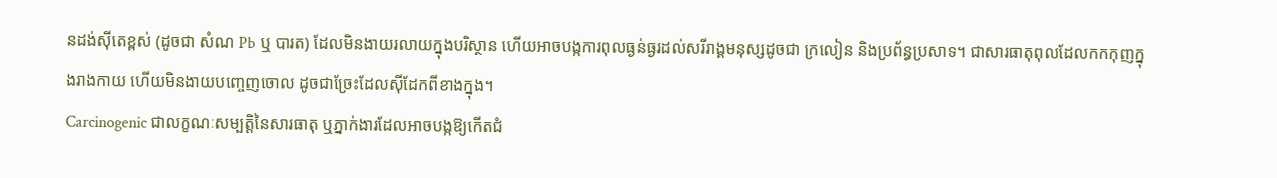នដង់ស៊ីតេខ្ពស់ (ដូចជា សំណ Pb ឬ បារត) ដែលមិនងាយរលាយក្នុងបរិស្ថាន ហើយអាចបង្កការពុលធ្ងន់ធ្ងរដល់សរីរាង្គមនុស្សដូចជា ក្រលៀន និងប្រព័ន្ធប្រសាទ។ ជាសារធាតុពុលដែលកកកុញក្នុងរាងកាយ ហើយមិនងាយបញ្ចេញចោល ដូចជាច្រែះដែលស៊ីដែកពីខាងក្នុង។
Carcinogenic ជាលក្ខណៈសម្បត្តិនៃសារធាតុ ឬភ្នាក់ងារដែលអាចបង្កឱ្យកើតជំ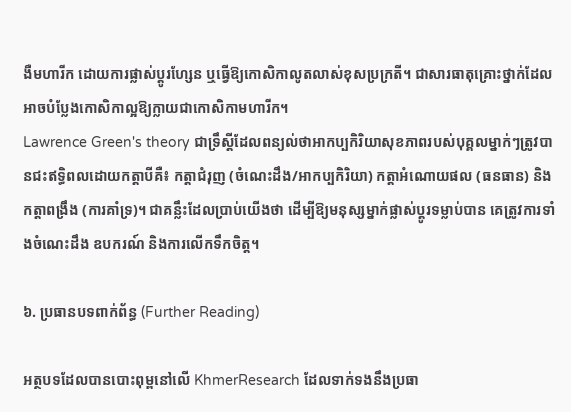ងឺមហារីក ដោយការផ្លាស់ប្តូរហ្សែន ឬធ្វើឱ្យកោសិកាលូតលាស់ខុសប្រក្រតី។ ជាសារធាតុគ្រោះថ្នាក់ដែលអាចបំប្លែងកោសិកាល្អឱ្យក្លាយជាកោសិកាមហារីក។
Lawrence Green's theory ជាទ្រឹស្តីដែលពន្យល់ថាអាកប្បកិរិយាសុខភាពរបស់បុគ្គលម្នាក់ៗត្រូវបានជះឥទ្ធិពលដោយកត្តាបីគឺ៖ កត្តាជំរុញ (ចំណេះដឹង/អាកប្បកិរិយា) កត្តាអំណោយផល (ធនធាន) និងកត្តាពង្រឹង (ការគាំទ្រ)។ ជាគន្លឹះដែលប្រាប់យើងថា ដើម្បីឱ្យមនុស្សម្នាក់ផ្លាស់ប្តូរទម្លាប់បាន គេត្រូវការទាំងចំណេះដឹង ឧបករណ៍ និងការលើកទឹកចិត្ត។

៦. ប្រធានបទពាក់ព័ន្ធ (Further Reading)

អត្ថបទដែលបានបោះពុម្ពនៅលើ KhmerResearch ដែលទាក់ទងនឹងប្រធា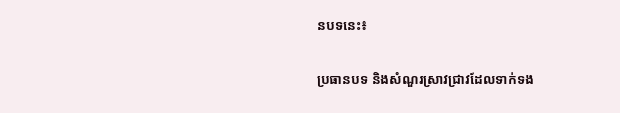នបទនេះ៖

ប្រធានបទ និងសំណួរស្រាវជ្រាវដែលទាក់ទង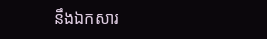នឹងឯកសារ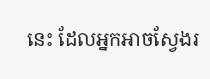នេះ ដែលអ្នកអាចស្វែងរ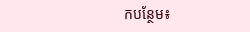កបន្ថែម៖